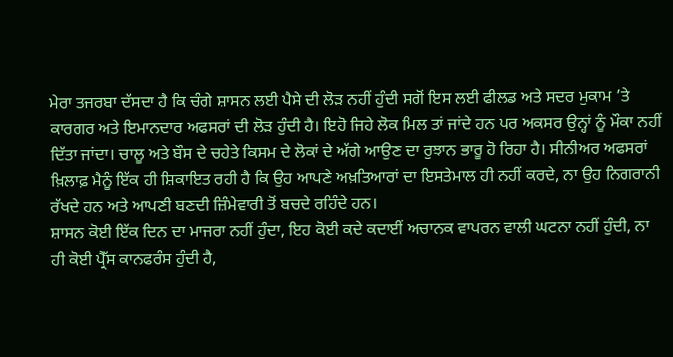ਮੇਰਾ ਤਜਰਬਾ ਦੱਸਦਾ ਹੈ ਕਿ ਚੰਗੇ ਸ਼ਾਸਨ ਲਈ ਪੈਸੇ ਦੀ ਲੋੜ ਨਹੀਂ ਹੁੰਦੀ ਸਗੋਂ ਇਸ ਲਈ ਫੀਲਡ ਅਤੇ ਸਦਰ ਮੁਕਾਮ ’ਤੇ ਕਾਰਗਰ ਅਤੇ ਇਮਾਨਦਾਰ ਅਫਸਰਾਂ ਦੀ ਲੋੜ ਹੁੰਦੀ ਹੈ। ਇਹੋ ਜਿਹੇ ਲੋਕ ਮਿਲ ਤਾਂ ਜਾਂਦੇ ਹਨ ਪਰ ਅਕਸਰ ਉਨ੍ਹਾਂ ਨੂੰ ਮੌਕਾ ਨਹੀਂ ਦਿੱਤਾ ਜਾਂਦਾ। ਚਾਲੂ ਅਤੇ ਬੌਸ ਦੇ ਚਹੇਤੇ ਕਿਸਮ ਦੇ ਲੋਕਾਂ ਦੇ ਅੱਗੇ ਆਉਣ ਦਾ ਰੁਝਾਨ ਭਾਰੂ ਹੋ ਰਿਹਾ ਹੈ। ਸੀਨੀਅਰ ਅਫਸਰਾਂ ਖ਼ਿਲਾਫ਼ ਮੈਨੂੰ ਇੱਕ ਹੀ ਸ਼ਿਕਾਇਤ ਰਹੀ ਹੈ ਕਿ ਉਹ ਆਪਣੇ ਅਖ਼ਤਿਆਰਾਂ ਦਾ ਇਸਤੇਮਾਲ ਹੀ ਨਹੀਂ ਕਰਦੇ, ਨਾ ਉਹ ਨਿਗਰਾਨੀ ਰੱਖਦੇ ਹਨ ਅਤੇ ਆਪਣੀ ਬਣਦੀ ਜ਼ਿੰਮੇਵਾਰੀ ਤੋਂ ਬਚਦੇ ਰਹਿੰਦੇ ਹਨ।
ਸ਼ਾਸਨ ਕੋਈ ਇੱਕ ਦਿਨ ਦਾ ਮਾਜਰਾ ਨਹੀਂ ਹੁੰਦਾ, ਇਹ ਕੋਈ ਕਦੇ ਕਦਾਈਂ ਅਚਾਨਕ ਵਾਪਰਨ ਵਾਲੀ ਘਟਨਾ ਨਹੀਂ ਹੁੰਦੀ, ਨਾ ਹੀ ਕੋਈ ਪ੍ਰੈੱਸ ਕਾਨਫਰੰਸ ਹੁੰਦੀ ਹੈ,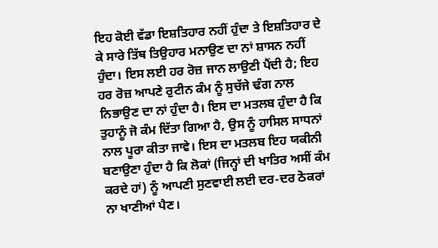ਇਹ ਕੋਈ ਵੱਡਾ ਇਸ਼ਤਿਹਾਰ ਨਹੀਂ ਹੁੰਦਾ ਤੇ ਇਸ਼ਤਿਹਾਰ ਦੇ ਕੇ ਸਾਰੇ ਤਿੱਥ ਤਿਉਹਾਰ ਮਨਾਉਣ ਦਾ ਨਾਂ ਸ਼ਾਸਨ ਨਹੀਂ ਹੁੰਦਾ। ਇਸ ਲਈ ਹਰ ਰੋਜ਼ ਜਾਨ ਲਾਉਣੀ ਪੈਂਦੀ ਹੈ; ਇਹ ਹਰ ਰੋਜ਼ ਆਪਣੇ ਰੁਟੀਨ ਕੰਮ ਨੂੰ ਸੁਚੱਜੇ ਢੰਗ ਨਾਲ ਨਿਭਾਉਣ ਦਾ ਨਾਂ ਹੁੰਦਾ ਹੈ। ਇਸ ਦਾ ਮਤਲਬ ਹੁੰਦਾ ਹੈ ਕਿ ਤੁਹਾਨੂੰ ਜੋ ਕੰਮ ਦਿੱਤਾ ਗਿਆ ਹੈ, ਉਸ ਨੂੰ ਹਾਸਿਲ ਸਾਧਨਾਂ ਨਾਲ ਪੂਰਾ ਕੀਤਾ ਜਾਵੇ। ਇਸ ਦਾ ਮਤਲਬ ਇਹ ਯਕੀਨੀ ਬਣਾਉਣਾ ਹੁੰਦਾ ਹੈ ਕਿ ਲੋਕਾਂ (ਜਿਨ੍ਹਾਂ ਦੀ ਖਾਤਿਰ ਅਸੀਂ ਕੰਮ ਕਰਦੇ ਹਾਂ) ਨੂੰ ਆਪਣੀ ਸੁਣਵਾਈ ਲਈ ਦਰ-ਦਰ ਠੋਕਰਾਂ ਨਾ ਖਾਣੀਆਂ ਪੈਣ।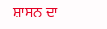ਸ਼ਾਸਨ ਦਾ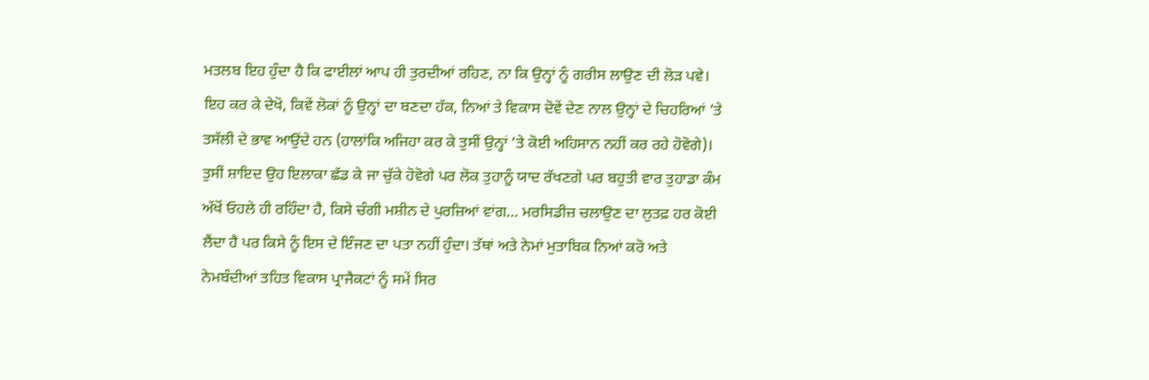ਮਤਲਬ ਇਹ ਹੁੰਦਾ ਹੈ ਕਿ ਫਾਈਲਾਂ ਆਪ ਹੀ ਤੁਰਦੀਆਂ ਰਹਿਣ, ਨਾ ਕਿ ਉਨ੍ਹਾਂ ਨੂੰ ਗਰੀਸ ਲਾਉਣ ਦੀ ਲੋੜ ਪਵੇ। ਇਹ ਕਰ ਕੇ ਦੇਖੋ, ਕਿਵੇਂ ਲੋਕਾਂ ਨੂੰ ਉਨ੍ਹਾਂ ਦਾ ਬਣਦਾ ਹੱਕ, ਨਿਆਂ ਤੇ ਵਿਕਾਸ ਦੋਵੇਂ ਦੇਣ ਨਾਲ ਉਨ੍ਹਾਂ ਦੇ ਚਿਹਰਿਆਂ ’ਤੇ ਤਸੱਲੀ ਦੇ ਭਾਵ ਆਉਂਦੇ ਹਨ (ਹਾਲਾਂਕਿ ਅਜਿਹਾ ਕਰ ਕੇ ਤੁਸੀਂ ਉਨ੍ਹਾਂ ’ਤੇ ਕੋਈ ਅਹਿਸਾਨ ਨਹੀਂ ਕਰ ਰਹੇ ਹੋਵੋਗੇ)। ਤੁਸੀਂ ਸ਼ਾਇਦ ਉਹ ਇਲਾਕਾ ਛੱਡ ਕੇ ਜਾ ਚੁੱਕੇ ਹੋਵੋਗੇ ਪਰ ਲੋਕ ਤੁਹਾਨੂੰ ਯਾਦ ਰੱਖਣਗੇ ਪਰ ਬਹੁਤੀ ਵਾਰ ਤੁਹਾਡਾ ਕੰਮ ਅੱਖੋਂ ਓਹਲੇ ਹੀ ਰਹਿੰਦਾ ਹੈ, ਕਿਸੇ ਚੰਗੀ ਮਸ਼ੀਨ ਦੇ ਪੁਰਜ਼ਿਆਂ ਵਾਂਗ… ਮਰਸਿਡੀਜ਼ ਚਲਾਉਣ ਦਾ ਲੁਤਫ਼ ਹਰ ਕੋਈ ਲੈਂਦਾ ਹੈ ਪਰ ਕਿਸੇ ਨੂੰ ਇਸ ਦੇ ਇੰਜਣ ਦਾ ਪਤਾ ਨਹੀਂ ਹੁੰਦਾ। ਤੱਥਾਂ ਅਤੇ ਨੇਮਾਂ ਮੁਤਾਬਿਕ ਨਿਆਂ ਕਰੋ ਅਤੇ ਨੇਮਬੰਦੀਆਂ ਤਹਿਤ ਵਿਕਾਸ ਪ੍ਰਾਜੈਕਟਾਂ ਨੂੰ ਸਮੇਂ ਸਿਰ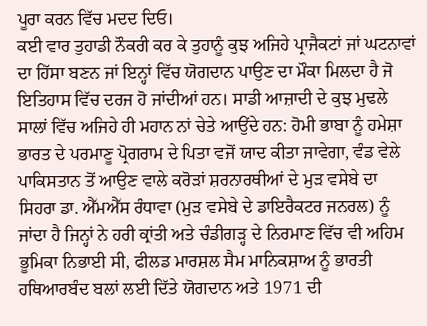ਪੂਰਾ ਕਰਨ ਵਿੱਚ ਮਦਦ ਦਿਓ।
ਕਈ ਵਾਰ ਤੁਹਾਡੀ ਨੌਕਰੀ ਕਰ ਕੇ ਤੁਹਾਨੂੰ ਕੁਝ ਅਜਿਹੇ ਪ੍ਰਾਜੈਕਟਾਂ ਜਾਂ ਘਟਨਾਵਾਂ ਦਾ ਹਿੱਸਾ ਬਣਨ ਜਾਂ ਇਨ੍ਹਾਂ ਵਿੱਚ ਯੋਗਦਾਨ ਪਾਉਣ ਦਾ ਮੌਕਾ ਮਿਲਦਾ ਹੈ ਜੋ ਇਤਿਹਾਸ ਵਿੱਚ ਦਰਜ ਹੋ ਜਾਂਦੀਆਂ ਹਨ। ਸਾਡੀ ਆਜ਼ਾਦੀ ਦੇ ਕੁਝ ਮੁਢਲੇ ਸਾਲਾਂ ਵਿੱਚ ਅਜਿਹੇ ਹੀ ਮਹਾਨ ਨਾਂ ਚੇਤੇ ਆਉਂਦੇ ਹਨ: ਹੋਮੀ ਭਾਬਾ ਨੂੰ ਹਮੇਸ਼ਾ ਭਾਰਤ ਦੇ ਪਰਮਾਣੂ ਪ੍ਰੋਗਰਾਮ ਦੇ ਪਿਤਾ ਵਜੋਂ ਯਾਦ ਕੀਤਾ ਜਾਵੇਗਾ, ਵੰਡ ਵੇਲੇ ਪਾਕਿਸਤਾਨ ਤੋਂ ਆਉਣ ਵਾਲੇ ਕਰੋੜਾਂ ਸ਼ਰਨਾਰਥੀਆਂ ਦੇ ਮੁੜ ਵਸੇਬੇ ਦਾ ਸਿਹਰਾ ਡਾ. ਐੱਮਐੱਸ ਰੰਧਾਵਾ (ਮੁੜ ਵਸੇਬੇ ਦੇ ਡਾਇਰੈਕਟਰ ਜਨਰਲ) ਨੂੰ ਜਾਂਦਾ ਹੈ ਜਿਨ੍ਹਾਂ ਨੇ ਹਰੀ ਕ੍ਰਾਂਤੀ ਅਤੇ ਚੰਡੀਗੜ੍ਹ ਦੇ ਨਿਰਮਾਣ ਵਿੱਚ ਵੀ ਅਹਿਮ ਭੂਮਿਕਾ ਨਿਭਾਈ ਸੀ, ਫੀਲਡ ਮਾਰਸ਼ਲ ਸੈਮ ਮਾਨਿਕਸ਼ਾਅ ਨੂੰ ਭਾਰਤੀ ਹਥਿਆਰਬੰਦ ਬਲਾਂ ਲਈ ਦਿੱਤੇ ਯੋਗਦਾਨ ਅਤੇ 1971 ਦੀ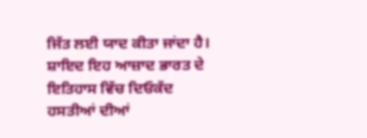ਜਿੱਤ ਲਈ ਯਾਦ ਕੀਤਾ ਜਾਂਦਾ ਹੈ।
ਸ਼ਾਇਦ ਇਹ ਆਜ਼ਾਦ ਭਾਰਤ ਦੇ ਇਤਿਹਾਸ ਵਿੱਚ ਦਿਓਕੱਦ ਹਸਤੀਆਂ ਦੀਆਂ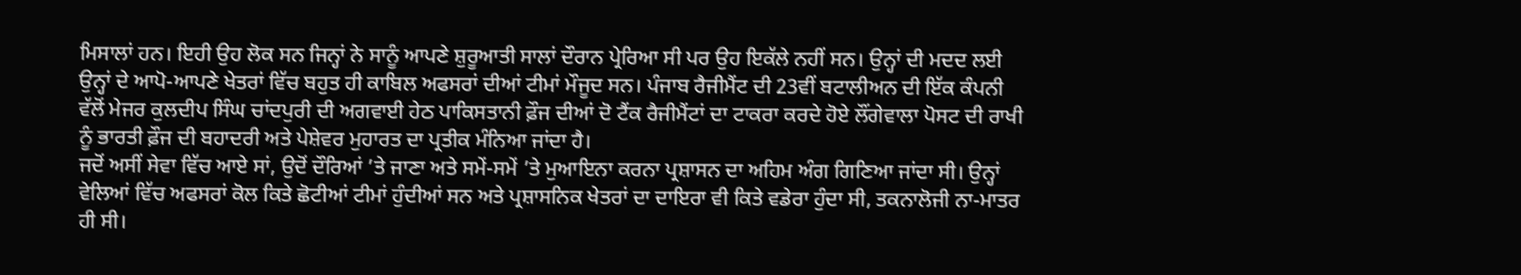ਮਿਸਾਲਾਂ ਹਨ। ਇਹੀ ਉਹ ਲੋਕ ਸਨ ਜਿਨ੍ਹਾਂ ਨੇ ਸਾਨੂੰ ਆਪਣੇ ਸ਼ੁਰੂਆਤੀ ਸਾਲਾਂ ਦੌਰਾਨ ਪ੍ਰੇਰਿਆ ਸੀ ਪਰ ਉਹ ਇਕੱਲੇ ਨਹੀਂ ਸਨ। ਉਨ੍ਹਾਂ ਦੀ ਮਦਦ ਲਈ ਉਨ੍ਹਾਂ ਦੇ ਆਪੋ-ਆਪਣੇ ਖੇਤਰਾਂ ਵਿੱਚ ਬਹੁਤ ਹੀ ਕਾਬਿਲ ਅਫਸਰਾਂ ਦੀਆਂ ਟੀਮਾਂ ਮੌਜੂਦ ਸਨ। ਪੰਜਾਬ ਰੈਜੀਮੈਂਟ ਦੀ 23ਵੀਂ ਬਟਾਲੀਅਨ ਦੀ ਇੱਕ ਕੰਪਨੀ ਵੱਲੋਂ ਮੇਜਰ ਕੁਲਦੀਪ ਸਿੰਘ ਚਾਂਦਪੁਰੀ ਦੀ ਅਗਵਾਈ ਹੇਠ ਪਾਕਿਸਤਾਨੀ ਫ਼ੌਜ ਦੀਆਂ ਦੋ ਟੈਂਕ ਰੈਜੀਮੈਂਟਾਂ ਦਾ ਟਾਕਰਾ ਕਰਦੇ ਹੋਏ ਲੌਂਗੇਵਾਲਾ ਪੋਸਟ ਦੀ ਰਾਖੀ ਨੂੰ ਭਾਰਤੀ ਫ਼ੌਜ ਦੀ ਬਹਾਦਰੀ ਅਤੇ ਪੇਸ਼ੇਵਰ ਮੁਹਾਰਤ ਦਾ ਪ੍ਰਤੀਕ ਮੰਨਿਆ ਜਾਂਦਾ ਹੈ।
ਜਦੋਂ ਅਸੀਂ ਸੇਵਾ ਵਿੱਚ ਆਏ ਸਾਂ, ਉਦੋਂ ਦੌਰਿਆਂ ’ਤੇ ਜਾਣਾ ਅਤੇ ਸਮੇਂ-ਸਮੇਂ ’ਤੇ ਮੁਆਇਨਾ ਕਰਨਾ ਪ੍ਰਸ਼ਾਸਨ ਦਾ ਅਹਿਮ ਅੰਗ ਗਿਣਿਆ ਜਾਂਦਾ ਸੀ। ਉਨ੍ਹਾਂ ਵੇਲਿਆਂ ਵਿੱਚ ਅਫਸਰਾਂ ਕੋਲ ਕਿਤੇ ਛੋਟੀਆਂ ਟੀਮਾਂ ਹੁੰਦੀਆਂ ਸਨ ਅਤੇ ਪ੍ਰਸ਼ਾਸਨਿਕ ਖੇਤਰਾਂ ਦਾ ਦਾਇਰਾ ਵੀ ਕਿਤੇ ਵਡੇਰਾ ਹੁੰਦਾ ਸੀ, ਤਕਨਾਲੋਜੀ ਨਾ-ਮਾਤਰ ਹੀ ਸੀ।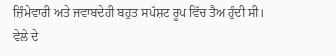ਜ਼ਿੰਮੇਵਾਰੀ ਅਤੇ ਜਵਾਬਦੇਹੀ ਬਹੁਤ ਸਪੱਸ਼ਟ ਰੂਪ ਵਿੱਚ ਤੈਅ ਹੁੰਦੀ ਸੀ। ਵੇਲੇ ਦੇ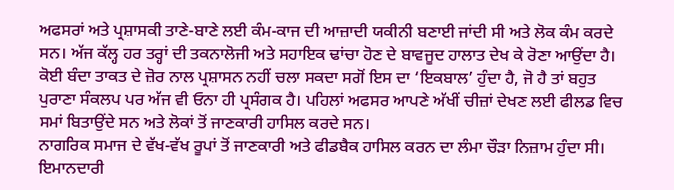ਅਫਸਰਾਂ ਅਤੇ ਪ੍ਰਸ਼ਾਸਕੀ ਤਾਣੇ-ਬਾਣੇ ਲਈ ਕੰਮ-ਕਾਜ ਦੀ ਆਜ਼ਾਦੀ ਯਕੀਨੀ ਬਣਾਈ ਜਾਂਦੀ ਸੀ ਅਤੇ ਲੋਕ ਕੰਮ ਕਰਦੇ ਸਨ। ਅੱਜ ਕੱਲ੍ਹ ਹਰ ਤਰ੍ਹਾਂ ਦੀ ਤਕਨਾਲੋਜੀ ਅਤੇ ਸਹਾਇਕ ਢਾਂਚਾ ਹੋਣ ਦੇ ਬਾਵਜੂਦ ਹਾਲਾਤ ਦੇਖ ਕੇ ਰੋਣਾ ਆਉਂਦਾ ਹੈ। ਕੋਈ ਬੰਦਾ ਤਾਕਤ ਦੇ ਜ਼ੋਰ ਨਾਲ ਪ੍ਰਸ਼ਾਸਨ ਨਹੀਂ ਚਲਾ ਸਕਦਾ ਸਗੋਂ ਇਸ ਦਾ ‘ਇਕਬਾਲ’ ਹੁੰਦਾ ਹੈ, ਜੋ ਹੈ ਤਾਂ ਬਹੁਤ ਪੁਰਾਣਾ ਸੰਕਲਪ ਪਰ ਅੱਜ ਵੀ ਓਨਾ ਹੀ ਪ੍ਰਸੰਗਕ ਹੈ। ਪਹਿਲਾਂ ਅਫਸਰ ਆਪਣੇ ਅੱਖੀਂ ਚੀਜ਼ਾਂ ਦੇਖਣ ਲਈ ਫੀਲਡ ਵਿਚ ਸਮਾਂ ਬਿਤਾਉਂਦੇ ਸਨ ਅਤੇ ਲੋਕਾਂ ਤੋਂ ਜਾਣਕਾਰੀ ਹਾਸਿਲ ਕਰਦੇ ਸਨ।
ਨਾਗਰਿਕ ਸਮਾਜ ਦੇ ਵੱਖ-ਵੱਖ ਰੂਪਾਂ ਤੋਂ ਜਾਣਕਾਰੀ ਅਤੇ ਫੀਡਬੈਕ ਹਾਸਿਲ ਕਰਨ ਦਾ ਲੰਮਾ ਚੌੜਾ ਨਿਜ਼ਾਮ ਹੁੰਦਾ ਸੀ। ਇਮਾਨਦਾਰੀ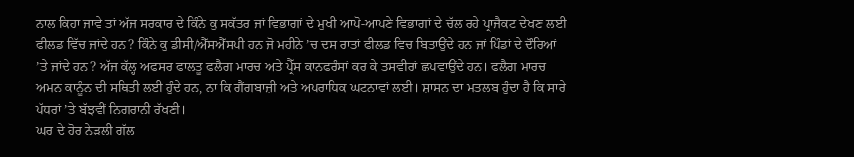ਨਾਲ ਕਿਹਾ ਜਾਵੇ ਤਾਂ ਅੱਜ ਸਰਕਾਰ ਦੇ ਕਿੰਨੇ ਕੁ ਸਕੱਤਰ ਜਾਂ ਵਿਭਾਗਾਂ ਦੇ ਮੁਖੀ ਆਪੋ-ਆਪਣੇ ਵਿਭਾਗਾਂ ਦੇ ਚੱਲ ਰਹੇ ਪ੍ਰਾਜੈਕਟ ਦੇਖਣ ਲਈ ਫੀਲਡ ਵਿੱਚ ਜਾਂਦੇ ਹਨ? ਕਿੰਨੇ ਕੁ ਡੀਸੀ/ਐੱਸਐੱਸਪੀ ਹਨ ਜੋ ਮਹੀਨੇ ’ਚ ਦਸ ਰਾਤਾਂ ਫੀਲਡ ਵਿਚ ਬਿਤਾਉਂਦੇ ਹਨ ਜਾਂ ਪਿੰਡਾਂ ਦੇ ਦੌਰਿਆਂ ’ਤੇ ਜਾਂਦੇ ਹਨ? ਅੱਜ ਕੱਲ੍ਹ ਅਫਸਰ ਫਾਲਤੂ ਫਲੈਗ ਮਾਰਚ ਅਤੇ ਪ੍ਰੈੱਸ ਕਾਨਫਰੰਸਾਂ ਕਰ ਕੇ ਤਸਵੀਰਾਂ ਛਪਵਾਉਂਦੇ ਹਨ। ਫਲੈਗ ਮਾਰਚ ਅਮਨ ਕਾਨੂੰਨ ਦੀ ਸਥਿਤੀ ਲਈ ਹੁੰਦੇ ਹਨ, ਨਾ ਕਿ ਗੈਂਗਬਾਜ਼ੀ ਅਤੇ ਅਪਰਾਧਿਕ ਘਟਨਾਵਾਂ ਲਈ। ਸ਼ਾਸਨ ਦਾ ਮਤਲਬ ਹੁੰਦਾ ਹੈ ਕਿ ਸਾਰੇ ਪੱਧਰਾਂ ’ਤੇ ਬੱਝਵੀਂ ਨਿਗਰਾਨੀ ਰੱਖਣੀ।
ਘਰ ਦੇ ਹੋਰ ਨੇੜਲੀ ਗੱਲ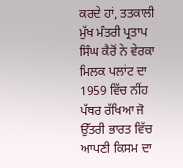ਕਰਦੇ ਹਾਂ, ਤਤਕਾਲੀ ਮੁੱਖ ਮੰਤਰੀ ਪ੍ਰਤਾਪ ਸਿੰਘ ਕੈਰੋਂ ਨੇ ਵੇਰਕਾ ਮਿਲਕ ਪਲਾਂਟ ਦਾ 1959 ਵਿੱਚ ਨੀਂਹ ਪੱਥਰ ਰੱਖਿਆ ਜੋ ਉੱਤਰੀ ਭਾਰਤ ਵਿੱਚ ਆਪਣੀ ਕਿਸਮ ਦਾ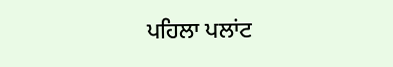ਪਹਿਲਾ ਪਲਾਂਟ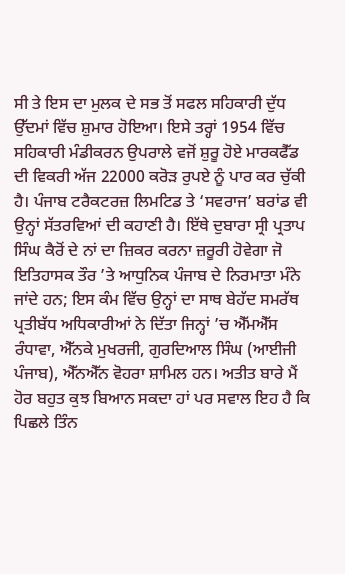ਸੀ ਤੇ ਇਸ ਦਾ ਮੁਲਕ ਦੇ ਸਭ ਤੋਂ ਸਫਲ ਸਹਿਕਾਰੀ ਦੁੱਧ ਉੱਦਮਾਂ ਵਿੱਚ ਸ਼ੁਮਾਰ ਹੋਇਆ। ਇਸੇ ਤਰ੍ਹਾਂ 1954 ਵਿੱਚ ਸਹਿਕਾਰੀ ਮੰਡੀਕਰਨ ਉਪਰਾਲੇ ਵਜੋਂ ਸ਼ੁਰੂ ਹੋਏ ਮਾਰਕਫੈੱਡ ਦੀ ਵਿਕਰੀ ਅੱਜ 22000 ਕਰੋੜ ਰੁਪਏ ਨੂੰ ਪਾਰ ਕਰ ਚੁੱਕੀ ਹੈ। ਪੰਜਾਬ ਟਰੈਕਟਰਜ਼ ਲਿਮਟਿਡ ਤੇ ‘ਸਵਰਾਜ’ ਬਰਾਂਡ ਵੀ ਉਨ੍ਹਾਂ ਸੱਤਰਵਿਆਂ ਦੀ ਕਹਾਣੀ ਹੈ। ਇੱਥੇ ਦੁਬਾਰਾ ਸ੍ਰੀ ਪ੍ਰਤਾਪ ਸਿੰਘ ਕੈਰੋਂ ਦੇ ਨਾਂ ਦਾ ਜ਼ਿਕਰ ਕਰਨਾ ਜ਼ਰੂਰੀ ਹੋਵੇਗਾ ਜੋ ਇਤਿਹਾਸਕ ਤੌਰ ’ਤੇ ਆਧੁਨਿਕ ਪੰਜਾਬ ਦੇ ਨਿਰਮਾਤਾ ਮੰਨੇ ਜਾਂਦੇ ਹਨ; ਇਸ ਕੰਮ ਵਿੱਚ ਉਨ੍ਹਾਂ ਦਾ ਸਾਥ ਬੇਹੱਦ ਸਮਰੱਥ ਪ੍ਰਤੀਬੱਧ ਅਧਿਕਾਰੀਆਂ ਨੇ ਦਿੱਤਾ ਜਿਨ੍ਹਾਂ ’ਚ ਐੱਮਐੱਸ ਰੰਧਾਵਾ, ਐੱਨਕੇ ਮੁਖਰਜੀ, ਗੁਰਦਿਆਲ ਸਿੰਘ (ਆਈਜੀ ਪੰਜਾਬ), ਐੱਨਐੱਨ ਵੋਹਰਾ ਸ਼ਾਮਿਲ ਹਨ। ਅਤੀਤ ਬਾਰੇ ਮੈਂ ਹੋਰ ਬਹੁਤ ਕੁਝ ਬਿਆਨ ਸਕਦਾ ਹਾਂ ਪਰ ਸਵਾਲ ਇਹ ਹੈ ਕਿ ਪਿਛਲੇ ਤਿੰਨ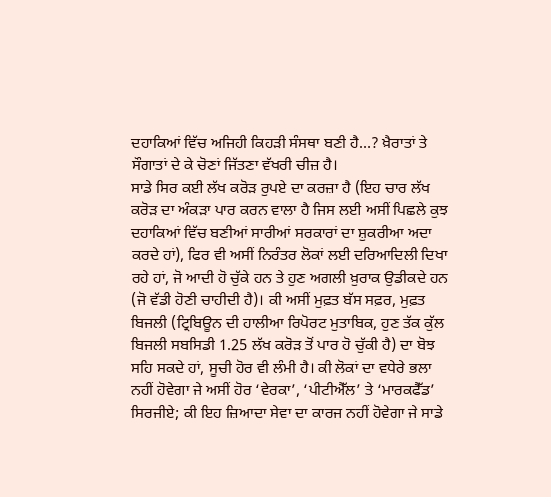ਦਹਾਕਿਆਂ ਵਿੱਚ ਅਜਿਹੀ ਕਿਹੜੀ ਸੰਸਥਾ ਬਣੀ ਹੈ…? ਖ਼ੈਰਾਤਾਂ ਤੇ ਸੌਗਾਤਾਂ ਦੇ ਕੇ ਚੋਣਾਂ ਜਿੱਤਣਾ ਵੱਖਰੀ ਚੀਜ਼ ਹੈ।
ਸਾਡੇ ਸਿਰ ਕਈ ਲੱਖ ਕਰੋੜ ਰੁਪਏ ਦਾ ਕਰਜ਼ਾ ਹੈ (ਇਹ ਚਾਰ ਲੱਖ ਕਰੋੜ ਦਾ ਅੰਕੜਾ ਪਾਰ ਕਰਨ ਵਾਲਾ ਹੈ ਜਿਸ ਲਈ ਅਸੀਂ ਪਿਛਲੇ ਕੁਝ ਦਹਾਕਿਆਂ ਵਿੱਚ ਬਣੀਆਂ ਸਾਰੀਆਂ ਸਰਕਾਰਾਂ ਦਾ ਸ਼ੁਕਰੀਆ ਅਦਾ ਕਰਦੇ ਹਾਂ), ਫਿਰ ਵੀ ਅਸੀਂ ਨਿਰੰਤਰ ਲੋਕਾਂ ਲਈ ਦਰਿਆਦਿਲੀ ਦਿਖਾ ਰਹੇ ਹਾਂ, ਜੋ ਆਦੀ ਹੋ ਚੁੱਕੇ ਹਨ ਤੇ ਹੁਣ ਅਗਲੀ ਖ਼ੁਰਾਕ ਉਡੀਕਦੇ ਹਨ (ਜੋ ਵੱਡੀ ਹੋਣੀ ਚਾਹੀਦੀ ਹੈ)। ਕੀ ਅਸੀਂ ਮੁਫ਼ਤ ਬੱਸ ਸਫ਼ਰ, ਮੁਫ਼ਤ ਬਿਜਲੀ (ਟ੍ਰਿਬਿਊਨ ਦੀ ਹਾਲੀਆ ਰਿਪੋਰਟ ਮੁਤਾਬਿਕ, ਹੁਣ ਤੱਕ ਕੁੱਲ ਬਿਜਲੀ ਸਬਸਿਡੀ 1.25 ਲੱਖ ਕਰੋੜ ਤੋਂ ਪਾਰ ਹੋ ਚੁੱਕੀ ਹੈ) ਦਾ ਬੋਝ ਸਹਿ ਸਕਦੇ ਹਾਂ, ਸੂਚੀ ਹੋਰ ਵੀ ਲੰਮੀ ਹੈ। ਕੀ ਲੋਕਾਂ ਦਾ ਵਧੇਰੇ ਭਲਾ ਨਹੀਂ ਹੋਵੇਗਾ ਜੇ ਅਸੀਂ ਹੋਰ ‘ਵੇਰਕਾ’, ‘ਪੀਟੀਐੱਲ’ ਤੇ ‘ਮਾਰਕਫੈੱਡ’ ਸਿਰਜੀਏ; ਕੀ ਇਹ ਜ਼ਿਆਦਾ ਸੇਵਾ ਦਾ ਕਾਰਜ ਨਹੀਂ ਹੋਵੇਗਾ ਜੇ ਸਾਡੇ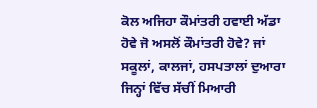ਕੋਲ ਅਜਿਹਾ ਕੌਮਾਂਤਰੀ ਹਵਾਈ ਅੱਡਾ ਹੋਵੇ ਜੋ ਅਸਲੋਂ ਕੌਮਾਂਤਰੀ ਹੋਵੇ? ਜਾਂ ਸਕੂਲਾਂ, ਕਾਲਜਾਂ, ਹਸਪਤਾਲਾਂ ਦੁਆਰਾ ਜਿਨ੍ਹਾਂ ਵਿੱਚ ਸੱਚੀਂ ਮਿਆਰੀ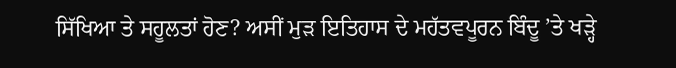ਸਿੱਖਿਆ ਤੇ ਸਹੂਲਤਾਂ ਹੋਣ? ਅਸੀਂ ਮੁੜ ਇਤਿਹਾਸ ਦੇ ਮਹੱਤਵਪੂਰਨ ਬਿੰਦੂ ’ਤੇ ਖੜ੍ਹੇ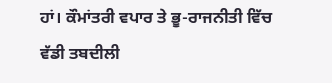ਹਾਂ। ਕੌਮਾਂਤਰੀ ਵਪਾਰ ਤੇ ਭੂ-ਰਾਜਨੀਤੀ ਵਿੱਚ ਵੱਡੀ ਤਬਦੀਲੀ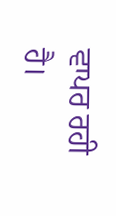ਵਾਪਰ ਰਹੀ ਹੈ।